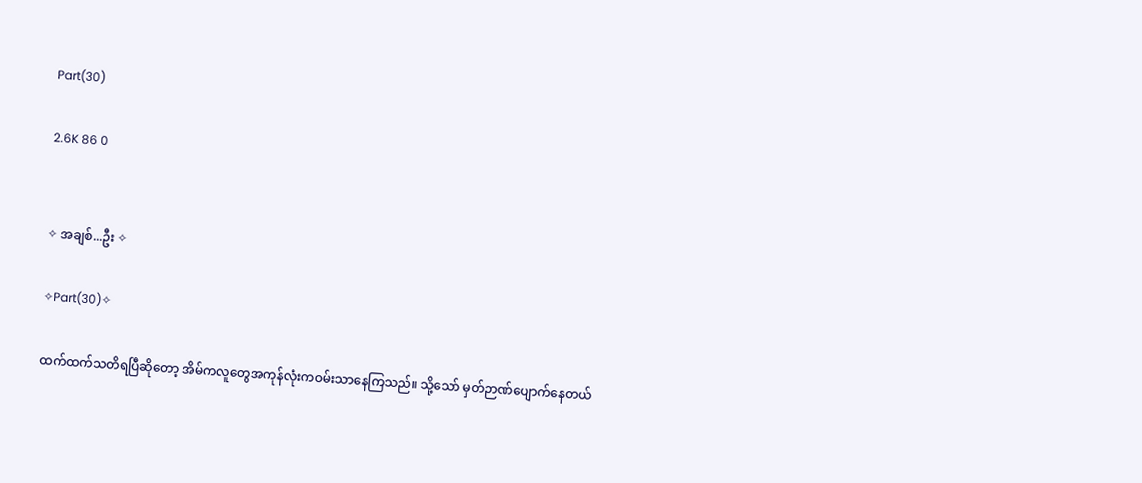Part(30)

2.6K 86 0


✧ အချစ်...ဦး ✧

✧Part(30)✧

ထက်ထက်သတိရပြီဆိုတော့ အိမ်ကလူတွေအကုန်လုံးကဝမ်းသာနေကြသည်။ သို့သော် မှတ်ဉာဏ်ပျောက်နေတယ်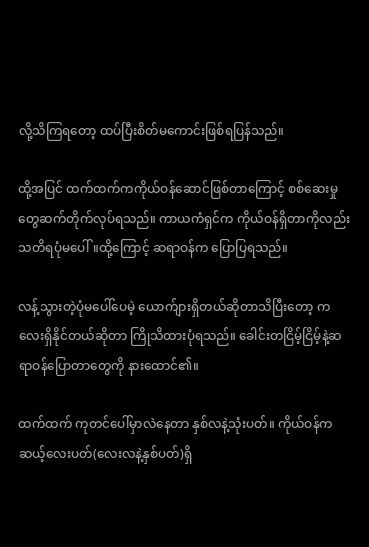လို့သိကြရတော့ ထပ်ပြီးစိတ်မကောင်းဖြစ်ရပြန်သည်။

ထို့အပြင် ထက်ထက်ကကိုယ်ဝန်ဆောင်ဖြစ်တာကြောင့် စစ်ဆေးမှုတွေဆက်တိုက်လုပ်ရသည်။ ကာယကံရှင်က ကိုယ်ဝန်ရှိတာကိုလည်း သတိရပုံမပေါ်။ထို့ကြောင့် ဆရာဝန်က ပြောပြရသည်။

လန့်သွားတဲ့ပုံမပေါ်ပေမဲ့ ယောက်ျားရှိတယ်ဆိုတာသိပြီးတော့ ကလေးရှိနိုင်တယ်ဆိုတာ ‌ကြို‌သိထားပုံရသည်။ ခေါင်းတငြိမ့်ငြိမ့်နဲ့ဆရာဝန်ပြောတာတွေကို နားထောင်၏။

ထက်ထက် ကုတင်ပေါ်မှာလဲနေတာ နှစ်လနဲ့သုံးပတ်။ ကိုယ်ဝန်က ဆယ့်လေးပတ်(လေးလနဲ့နှစ်ပတ်)ရှိ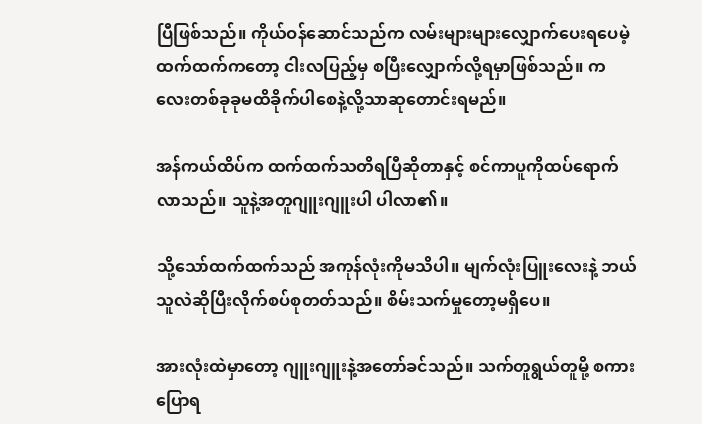ပြီဖြစ်သည်။ ကိုယ်ဝန်ဆောင်သည်က လမ်းများများလျှောက်ပေးရပေမဲ့ ထက်ထက်ကတော့ ငါးလပြည့်မှ စပြီးလျှောက်လို့ရမှာဖြစ်သည်။ ကလေးတစ်ခုခုမထိခိုက်‌ပါစေနဲ့လို့သာဆုတောင်းရမည်။

အန်ကယ်ထိပ်က ထက်ထက်သတိရပြီဆိုတာနှင့် စင်ကာပူကိုထပ်ရောက်လာသည်။ သူနဲ့အတူဂျူးဂျူးပါ ပါလာ၏။

သို့သော်ထက်ထက်သည် အကုန်လုံးကိုမသိပါ။ မျက်လုံးပြူးလေးနဲ့ ဘယ်သူလဲဆိုပြီးလိုက်စပ်စုတတ်သည်။ စိမ်းသက်မှုတော့မရှိပေ။

အားလုံးထဲမှာတော့ ဂျူးဂျူးနဲ့အတော်ခင်သည်။ သက်တူရွယ်တူမို့ စကားပြောရ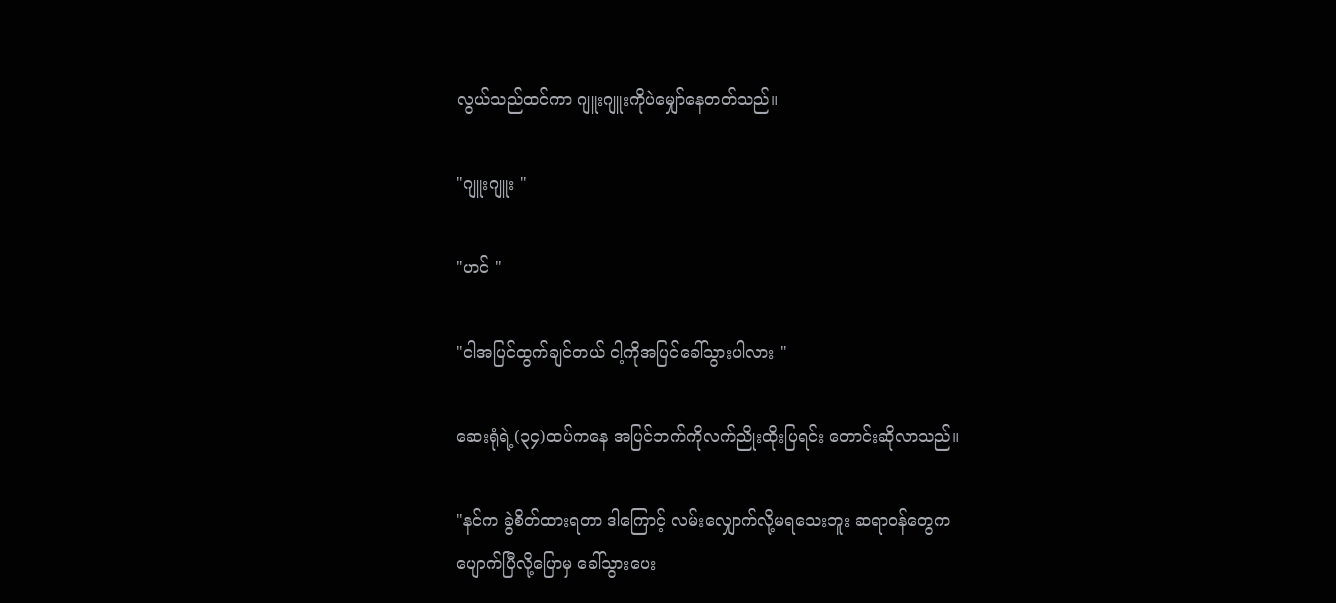လွယ်သည်ထင်ကာ ဂျူးဂျူးကိုပဲမျှော်နေတတ်သည်။

"ဂျူးဂျူး "

"ဟင် "

"ငါအပြင်ထွက်ချင်တယ် ငါ့ကိုအပြင်ခေါ်သွားပါလား "

ဆေးရုံရဲ့(၃၄)ထပ်ကနေ ‌အပြင်ဘက်ကိုလက်ညိုးထိုးပြရင်း တောင်းဆိုလာသည်။

"နင်က ခွဲစိတ်ထားရတာ ဒါကြောင့် လမ်းလျှောက်လို့မရသေးဘူး ဆရာဝန်တွေက ပျောက်ပြီလို့ပြောမှ ခေါ်သွားပေး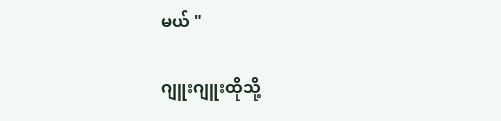မယ် "

ဂျူးဂျူးထိုသို့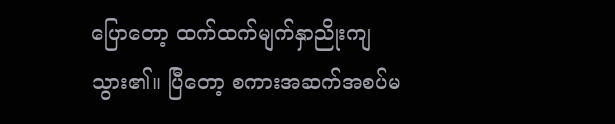ပြောတော့ ထက်ထက်မျက်နှာညိုးကျသွား၏။ ပြီတော့ စကားအဆက်အစပ်မ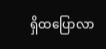ရှိထပြောလာ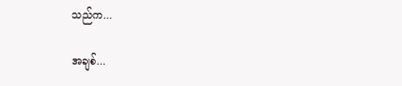သည်က...

အချစ်...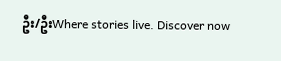ဦး/ဦးWhere stories live. Discover now